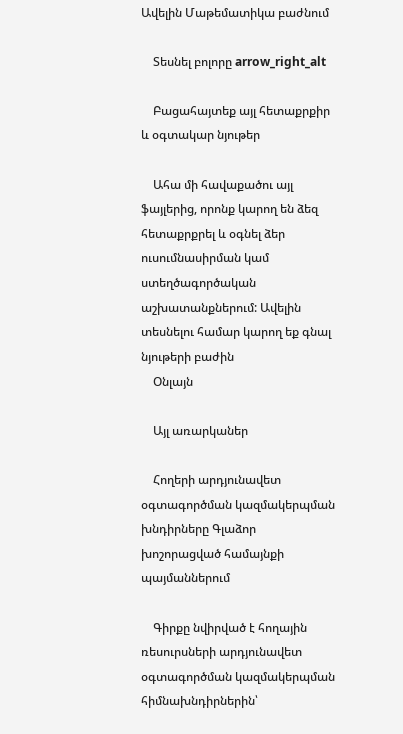Ավելին Մաթեմատիկա բաժնում

    Տեսնել բոլորը arrow_right_alt

    Բացահայտեք այլ հետաքրքիր և օգտակար նյութեր

    Ահա մի հավաքածու այլ ֆայլերից, որոնք կարող են ձեզ հետաքրքրել և օգնել ձեր ուսումնասիրման կամ ստեղծագործական աշխատանքներում: Ավելին տեսնելու համար կարող եք գնալ նյութերի բաժին
    Օնլայն

    Այլ առարկաներ

    Հողերի արդյունավետ օգտագործման կազմակերպման խնդիրները Գլաձոր խոշորացված համայնքի պայմաններում

    Գիրքը նվիրված է հողային ռեսուրսների արդյունավետ օգտագործման կազմակերպման հիմնախնդիրներին՝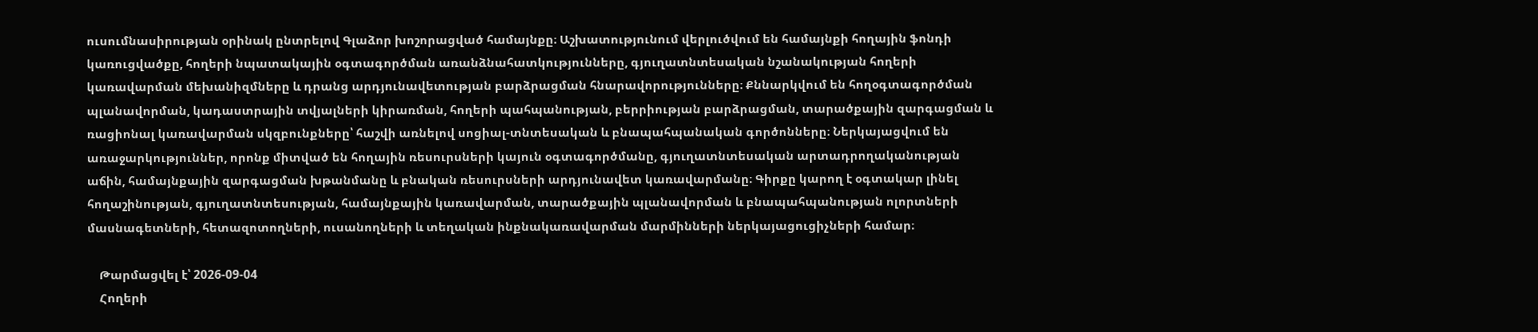ուսումնասիրության օրինակ ընտրելով Գլաձոր խոշորացված համայնքը։ Աշխատությունում վերլուծվում են համայնքի հողային ֆոնդի կառուցվածքը, հողերի նպատակային օգտագործման առանձնահատկությունները, գյուղատնտեսական նշանակության հողերի կառավարման մեխանիզմները և դրանց արդյունավետության բարձրացման հնարավորությունները։ Քննարկվում են հողօգտագործման պլանավորման, կադաստրային տվյալների կիրառման, հողերի պահպանության, բերրիության բարձրացման, տարածքային զարգացման և ռացիոնալ կառավարման սկզբունքները՝ հաշվի առնելով սոցիալ-տնտեսական և բնապահպանական գործոնները։ Ներկայացվում են առաջարկություններ, որոնք միտված են հողային ռեսուրսների կայուն օգտագործմանը, գյուղատնտեսական արտադրողականության աճին, համայնքային զարգացման խթանմանը և բնական ռեսուրսների արդյունավետ կառավարմանը։ Գիրքը կարող է օգտակար լինել հողաշինության, գյուղատնտեսության, համայնքային կառավարման, տարածքային պլանավորման և բնապահպանության ոլորտների մասնագետների, հետազոտողների, ուսանողների և տեղական ինքնակառավարման մարմինների ներկայացուցիչների համար։

    Թարմացվել է՝ 2026-09-04
    Հողերի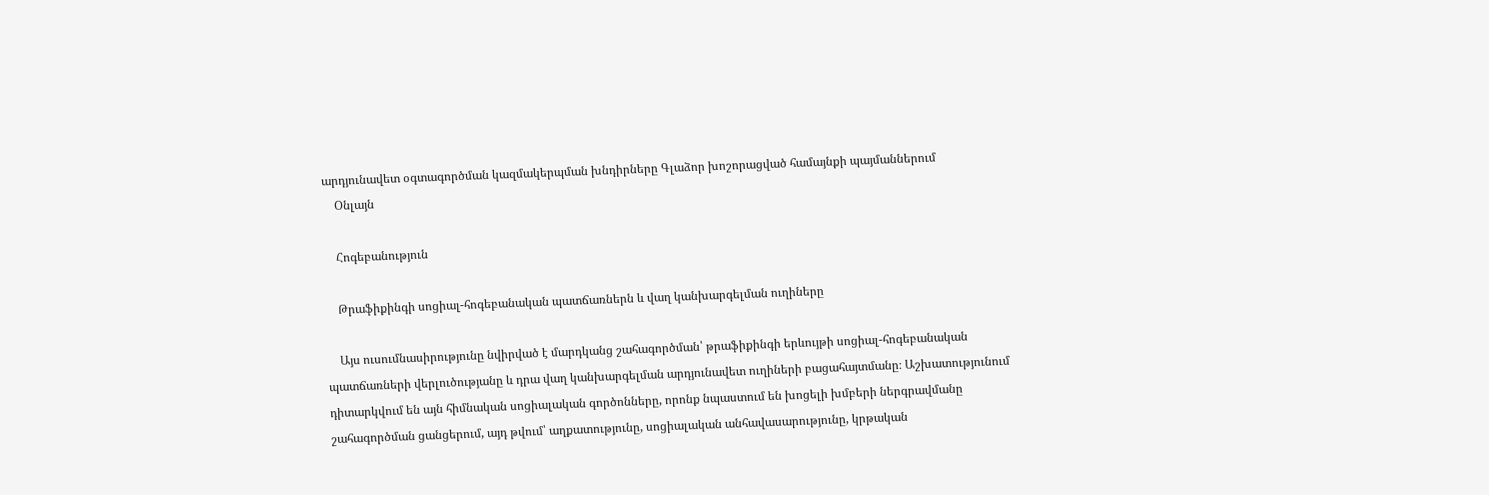արդյունավետ օգտագործման կազմակերպման խնդիրները Գլաձոր խոշորացված համայնքի պայմաններում
    Օնլայն

    Հոգեբանություն

    Թրաֆիքինգի սոցիալ-հոգեբանական պատճառներն և վաղ կանխարգելման ուղիները

    Այս ուսումնասիրությունը նվիրված է մարդկանց շահագործման՝ թրաֆիքինգի երևույթի սոցիալ-հոգեբանական պատճառների վերլուծությանը և դրա վաղ կանխարգելման արդյունավետ ուղիների բացահայտմանը։ Աշխատությունում դիտարկվում են այն հիմնական սոցիալական գործոնները, որոնք նպաստում են խոցելի խմբերի ներգրավմանը շահագործման ցանցերում, այդ թվում՝ աղքատությունը, սոցիալական անհավասարությունը, կրթական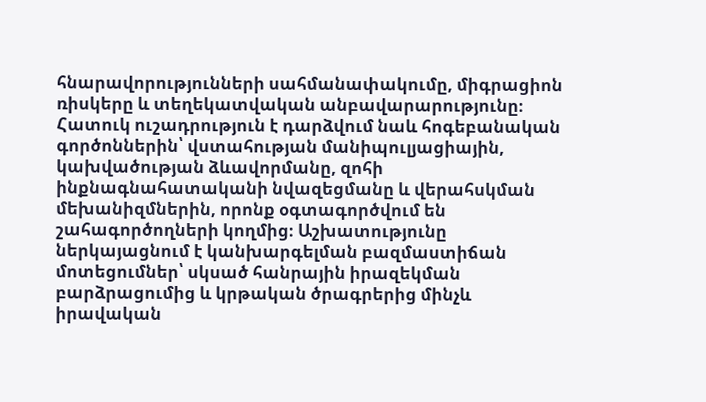հնարավորությունների սահմանափակումը, միգրացիոն ռիսկերը և տեղեկատվական անբավարարությունը։ Հատուկ ուշադրություն է դարձվում նաև հոգեբանական գործոններին՝ վստահության մանիպուլյացիային, կախվածության ձևավորմանը, զոհի ինքնագնահատականի նվազեցմանը և վերահսկման մեխանիզմներին, որոնք օգտագործվում են շահագործողների կողմից։ Աշխատությունը ներկայացնում է կանխարգելման բազմաստիճան մոտեցումներ՝ սկսած հանրային իրազեկման բարձրացումից և կրթական ծրագրերից մինչև իրավական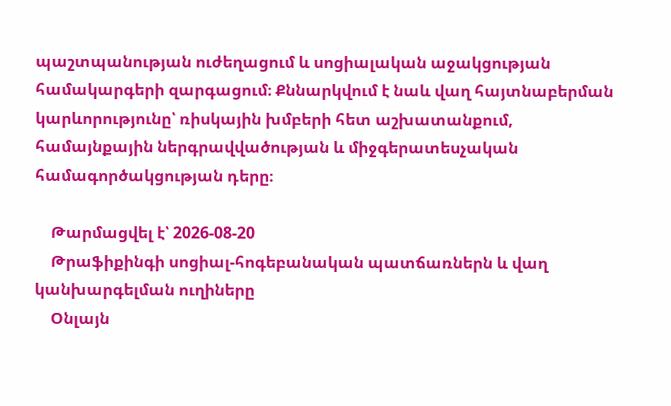պաշտպանության ուժեղացում և սոցիալական աջակցության համակարգերի զարգացում։ Քննարկվում է նաև վաղ հայտնաբերման կարևորությունը՝ ռիսկային խմբերի հետ աշխատանքում, համայնքային ներգրավվածության և միջգերատեսչական համագործակցության դերը։

    Թարմացվել է՝ 2026-08-20
    Թրաֆիքինգի սոցիալ-հոգեբանական պատճառներն և վաղ կանխարգելման ուղիները
    Օնլայն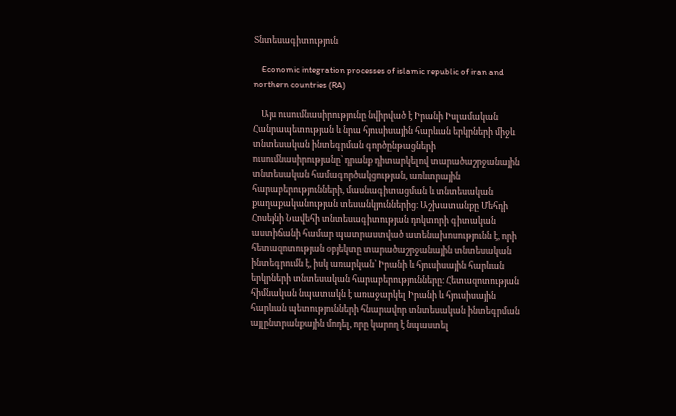Տնտեսագիտություն

    Economic integration processes of islamic republic of iran and northern countries (RA)

    Այս ուսումնասիրությունը նվիրված է Իրանի Իսլամական Հանրապետության և նրա հյուսիսային հարևան երկրների միջև տնտեսական ինտեգրման գործընթացների ուսումնասիրությանը՝ դրանք դիտարկելով տարածաշրջանային տնտեսական համագործակցության, առևտրային հարաբերությունների, մասնագիտացման և տնտեսական քաղաքականության տեսանկյուններից։ Աշխատանքը Մեհդի Հոսեյնի Նավեհի տնտեսագիտության դոկտորի գիտական աստիճանի համար պատրաստված ատենախոսությունն է, որի հետազոտության օբյեկտը տարածաշրջանային տնտեսական ինտեգրումն է, իսկ առարկան՝ Իրանի և հյուսիսային հարևան երկրների տնտեսական հարաբերությունները։ Հետազոտության հիմնական նպատակն է առաջարկել Իրանի և հյուսիսային հարևան պետությունների հնարավոր տնտեսական ինտեգրման այլընտրանքային մոդել, որը կարող է նպաստել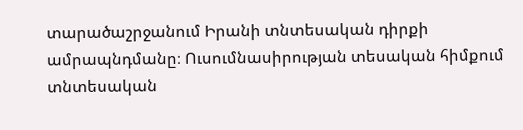տարածաշրջանում Իրանի տնտեսական դիրքի ամրապնդմանը։ Ուսումնասիրության տեսական հիմքում տնտեսական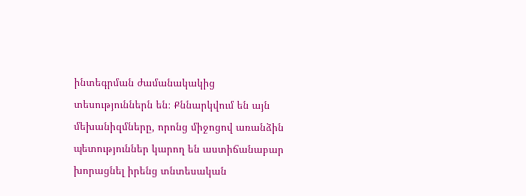ինտեգրման ժամանակակից տեսություններն են։ Քննարկվում են այն մեխանիզմները, որոնց միջոցով առանձին պետություններ կարող են աստիճանաբար խորացնել իրենց տնտեսական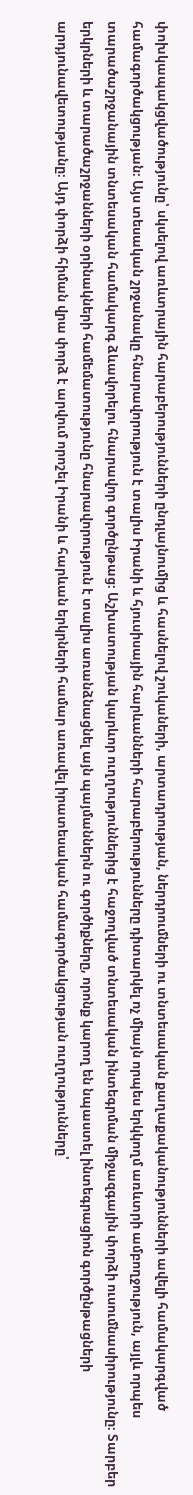փոխկապակցվածությունը՝ սկսելով առևտրային հարաբերությունների ընդլայնումից և հասնելով շուկաների, արտադրության, ներդրումների ու տնտեսական քաղաքականությունների ավելի համակարգված համագործակցության։ Այս տեսական շրջանակը հնարավորություն է տալիս Իրանի և հյուսիսային հարևանների հարաբերությունները դիտարկել ոչ միայն որպես երկկողմ առևտրի ամբողջություն, այլև որպես տարածաշրջանային տնտեսական համակարգ ձևավորելու հնարավոր գործընթաց։ Աշխատության կարևոր ուղղություններից է հաջողված տնտեսական ինտեգրման միջազգային փորձի ուսումնասիրությունը։ Տարբեր երկրների և տարածաշրջանների օրինակների համեմատությունը հնարավորություն է տալիս առանձնացնել այն պայմաններն ու գործիքները, որոնք կարող են նպաստել ինտեգրացիոն գործընթացների արդյունավետությանը։ Այդ փորձի հիման վրա փորձ է արվում որոշել Իրանի և հարևան երկրների համար առավել իրատեսական համագործակցության ուղղությունները՝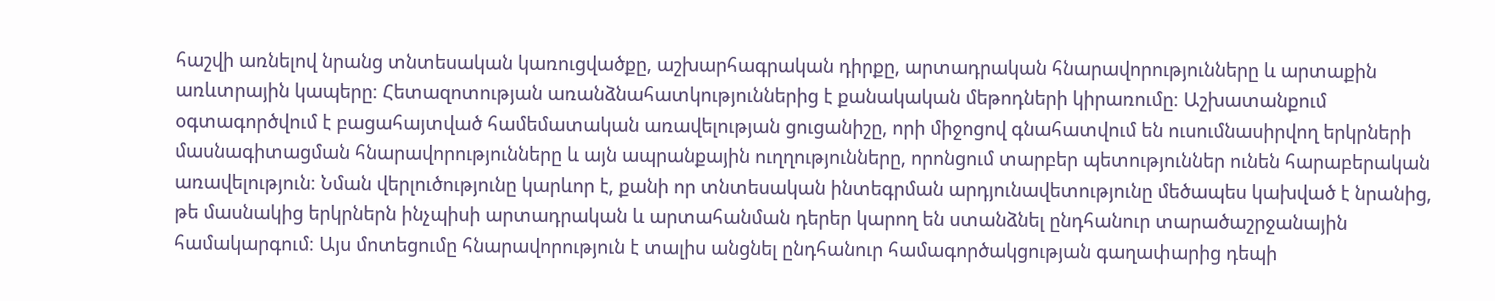հաշվի առնելով նրանց տնտեսական կառուցվածքը, աշխարհագրական դիրքը, արտադրական հնարավորությունները և արտաքին առևտրային կապերը։ Հետազոտության առանձնահատկություններից է քանակական մեթոդների կիրառումը։ Աշխատանքում օգտագործվում է բացահայտված համեմատական առավելության ցուցանիշը, որի միջոցով գնահատվում են ուսումնասիրվող երկրների մասնագիտացման հնարավորությունները և այն ապրանքային ուղղությունները, որոնցում տարբեր պետություններ ունեն հարաբերական առավելություն։ Նման վերլուծությունը կարևոր է, քանի որ տնտեսական ինտեգրման արդյունավետությունը մեծապես կախված է նրանից, թե մասնակից երկրներն ինչպիսի արտադրական և արտահանման դերեր կարող են ստանձնել ընդհանուր տարածաշրջանային համակարգում։ Այս մոտեցումը հնարավորություն է տալիս անցնել ընդհանուր համագործակցության գաղափարից դեպի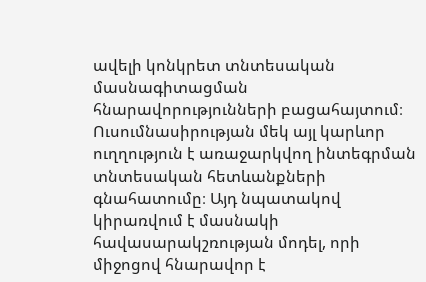ավելի կոնկրետ տնտեսական մասնագիտացման հնարավորությունների բացահայտում։ Ուսումնասիրության մեկ այլ կարևոր ուղղություն է առաջարկվող ինտեգրման տնտեսական հետևանքների գնահատումը։ Այդ նպատակով կիրառվում է մասնակի հավասարակշռության մոդել, որի միջոցով հնարավոր է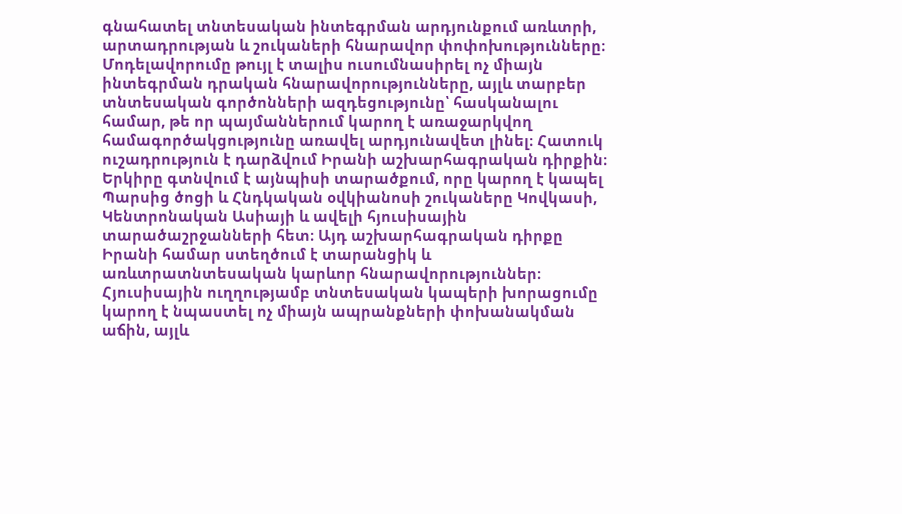գնահատել տնտեսական ինտեգրման արդյունքում առևտրի, արտադրության և շուկաների հնարավոր փոփոխությունները։ Մոդելավորումը թույլ է տալիս ուսումնասիրել ոչ միայն ինտեգրման դրական հնարավորությունները, այլև տարբեր տնտեսական գործոնների ազդեցությունը՝ հասկանալու համար, թե որ պայմաններում կարող է առաջարկվող համագործակցությունը առավել արդյունավետ լինել։ Հատուկ ուշադրություն է դարձվում Իրանի աշխարհագրական դիրքին։ Երկիրը գտնվում է այնպիսի տարածքում, որը կարող է կապել Պարսից ծոցի և Հնդկական օվկիանոսի շուկաները Կովկասի, Կենտրոնական Ասիայի և ավելի հյուսիսային տարածաշրջանների հետ։ Այդ աշխարհագրական դիրքը Իրանի համար ստեղծում է տարանցիկ և առևտրատնտեսական կարևոր հնարավորություններ։ Հյուսիսային ուղղությամբ տնտեսական կապերի խորացումը կարող է նպաստել ոչ միայն ապրանքների փոխանակման աճին, այլև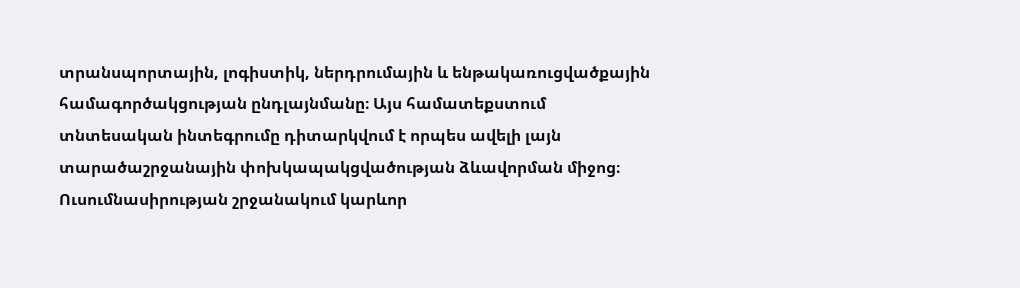տրանսպորտային, լոգիստիկ, ներդրումային և ենթակառուցվածքային համագործակցության ընդլայնմանը։ Այս համատեքստում տնտեսական ինտեգրումը դիտարկվում է որպես ավելի լայն տարածաշրջանային փոխկապակցվածության ձևավորման միջոց։ Ուսումնասիրության շրջանակում կարևոր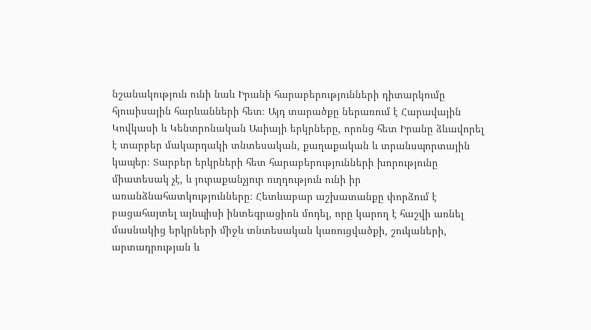նշանակություն ունի նաև Իրանի հարաբերությունների դիտարկումը հյուսիսային հարևանների հետ։ Այդ տարածքը ներառում է Հարավային Կովկասի և Կենտրոնական Ասիայի երկրները, որոնց հետ Իրանը ձևավորել է տարբեր մակարդակի տնտեսական, քաղաքական և տրանսպորտային կապեր։ Տարբեր երկրների հետ հարաբերությունների խորությունը միատեսակ չէ, և յուրաքանչյուր ուղղություն ունի իր առանձնահատկությունները։ Հետևաբար աշխատանքը փորձում է բացահայտել այնպիսի ինտեգրացիոն մոդել, որը կարող է հաշվի առնել մասնակից երկրների միջև տնտեսական կառուցվածքի, շուկաների, արտադրության և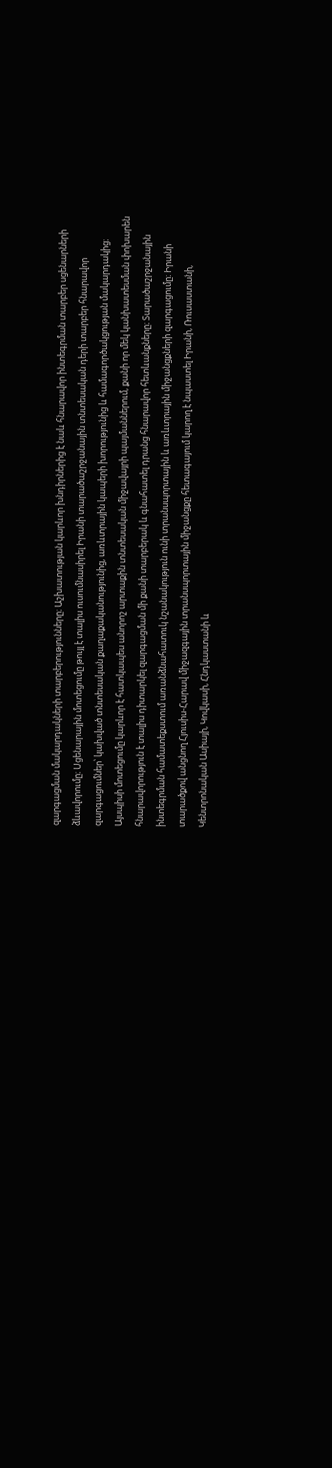զարգացման մակարդակների տարբերությունները։ Աշխատության կարևոր խնդիրներից է նաև հնարավոր ինտեգրման տարբեր սցենարների ձևավորումը։ Սցենարային մոտեցումը թույլ է տալիս ուսումնասիրել Իրանի տարածաշրջանային տնտեսական դերի տարբեր հնարավոր զարգացումներ՝ կախված տնտեսական քաղաքականությունից, առևտրային կապերի խորությունից և համագործակցության մակարդակից։ Այսպիսի մոտեցումը կարևոր է հատկապես անորոշ արտաքին տնտեսական միջավայրի պայմաններում, քանի որ մեկ կանխատեսման փոխարեն հնարավորություն է տալիս դիտարկել զարգացման մի քանի տարբերակ և գնահատել դրանց հնարավոր հետևանքները։ Տարածաշրջանային ինտեգրման համատեքստում առանձնահատուկ նշանակություն ունի տրանսպորտային և առևտրային միջանցքների զարգացումը։ Իրանի տարածքով անցնող Հյուսիս-Հարավ միջազգային տրանսպորտային միջանցքը հետագայում կարող է նպաստել Իրանի, Ռուսաստանի, Կենտրոնական Ասիայի, Կովկասի, Հնդկաստանի և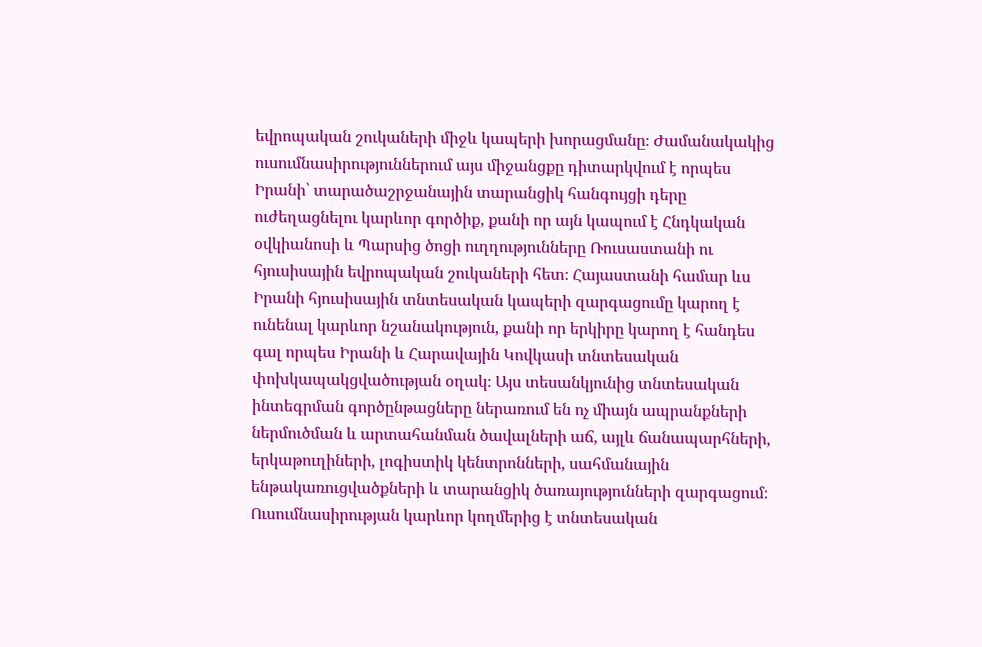եվրոպական շուկաների միջև կապերի խորացմանը։ Ժամանակակից ուսումնասիրություններում այս միջանցքը դիտարկվում է որպես Իրանի՝ տարածաշրջանային տարանցիկ հանգույցի դերը ուժեղացնելու կարևոր գործիք, քանի որ այն կապում է Հնդկական օվկիանոսի և Պարսից ծոցի ուղղությունները Ռուսաստանի ու հյուսիսային եվրոպական շուկաների հետ։ Հայաստանի համար ևս Իրանի հյուսիսային տնտեսական կապերի զարգացումը կարող է ունենալ կարևոր նշանակություն, քանի որ երկիրը կարող է հանդես գալ որպես Իրանի և Հարավային Կովկասի տնտեսական փոխկապակցվածության օղակ։ Այս տեսանկյունից տնտեսական ինտեգրման գործընթացները ներառում են ոչ միայն ապրանքների ներմուծման և արտահանման ծավալների աճ, այլև ճանապարհների, երկաթուղիների, լոգիստիկ կենտրոնների, սահմանային ենթակառուցվածքների և տարանցիկ ծառայությունների զարգացում։ Ուսումնասիրության կարևոր կողմերից է տնտեսական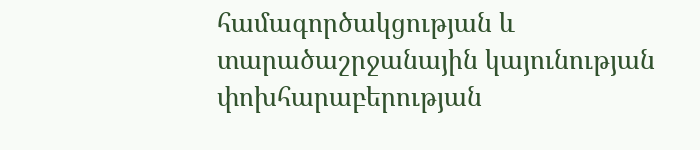համագործակցության և տարածաշրջանային կայունության փոխհարաբերության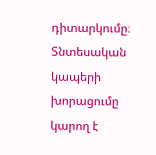դիտարկումը։ Տնտեսական կապերի խորացումը կարող է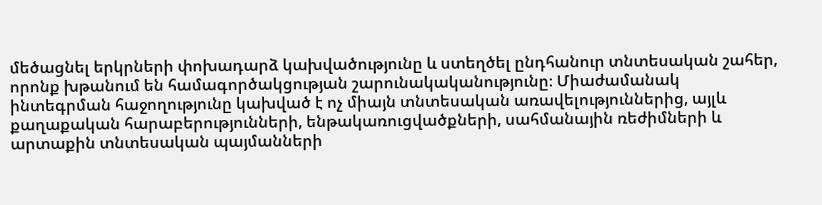մեծացնել երկրների փոխադարձ կախվածությունը և ստեղծել ընդհանուր տնտեսական շահեր, որոնք խթանում են համագործակցության շարունակականությունը։ Միաժամանակ ինտեգրման հաջողությունը կախված է ոչ միայն տնտեսական առավելություններից, այլև քաղաքական հարաբերությունների, ենթակառուցվածքների, սահմանային ռեժիմների և արտաքին տնտեսական պայմանների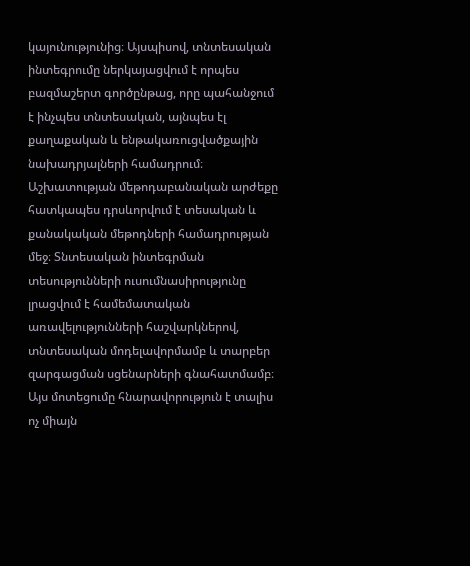կայունությունից։ Այսպիսով, տնտեսական ինտեգրումը ներկայացվում է որպես բազմաշերտ գործընթաց, որը պահանջում է ինչպես տնտեսական, այնպես էլ քաղաքական և ենթակառուցվածքային նախադրյալների համադրում։ Աշխատության մեթոդաբանական արժեքը հատկապես դրսևորվում է տեսական և քանակական մեթոդների համադրության մեջ։ Տնտեսական ինտեգրման տեսությունների ուսումնասիրությունը լրացվում է համեմատական առավելությունների հաշվարկներով, տնտեսական մոդելավորմամբ և տարբեր զարգացման սցենարների գնահատմամբ։ Այս մոտեցումը հնարավորություն է տալիս ոչ միայն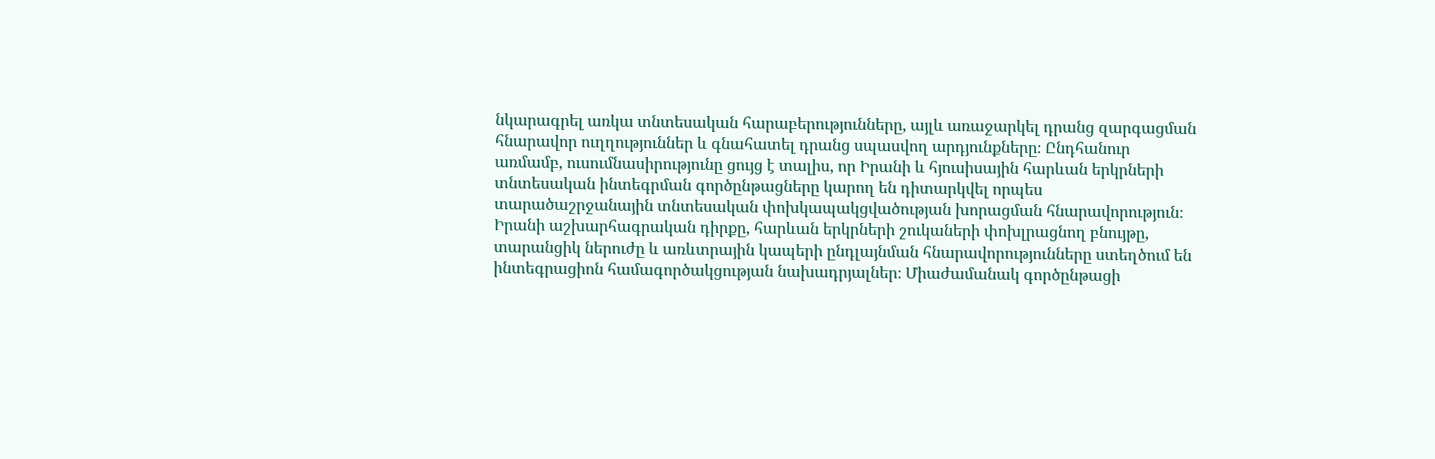նկարագրել առկա տնտեսական հարաբերությունները, այլև առաջարկել դրանց զարգացման հնարավոր ուղղություններ և գնահատել դրանց սպասվող արդյունքները։ Ընդհանուր առմամբ, ուսումնասիրությունը ցույց է տալիս, որ Իրանի և հյուսիսային հարևան երկրների տնտեսական ինտեգրման գործընթացները կարող են դիտարկվել որպես տարածաշրջանային տնտեսական փոխկապակցվածության խորացման հնարավորություն։ Իրանի աշխարհագրական դիրքը, հարևան երկրների շուկաների փոխլրացնող բնույթը, տարանցիկ ներուժը և առևտրային կապերի ընդլայնման հնարավորությունները ստեղծում են ինտեգրացիոն համագործակցության նախադրյալներ։ Միաժամանակ գործընթացի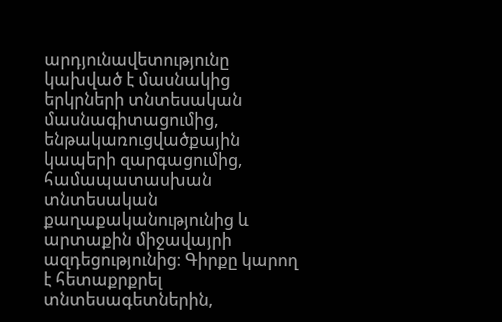արդյունավետությունը կախված է մասնակից երկրների տնտեսական մասնագիտացումից, ենթակառուցվածքային կապերի զարգացումից, համապատասխան տնտեսական քաղաքականությունից և արտաքին միջավայրի ազդեցությունից։ Գիրքը կարող է հետաքրքրել տնտեսագետներին,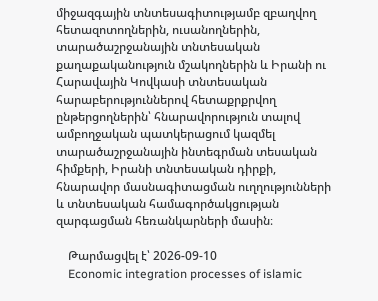միջազգային տնտեսագիտությամբ զբաղվող հետազոտողներին, ուսանողներին, տարածաշրջանային տնտեսական քաղաքականություն մշակողներին և Իրանի ու Հարավային Կովկասի տնտեսական հարաբերություններով հետաքրքրվող ընթերցողներին՝ հնարավորություն տալով ամբողջական պատկերացում կազմել տարածաշրջանային ինտեգրման տեսական հիմքերի, Իրանի տնտեսական դիրքի, հնարավոր մասնագիտացման ուղղությունների և տնտեսական համագործակցության զարգացման հեռանկարների մասին։

    Թարմացվել է՝ 2026-09-10
    Economic integration processes of islamic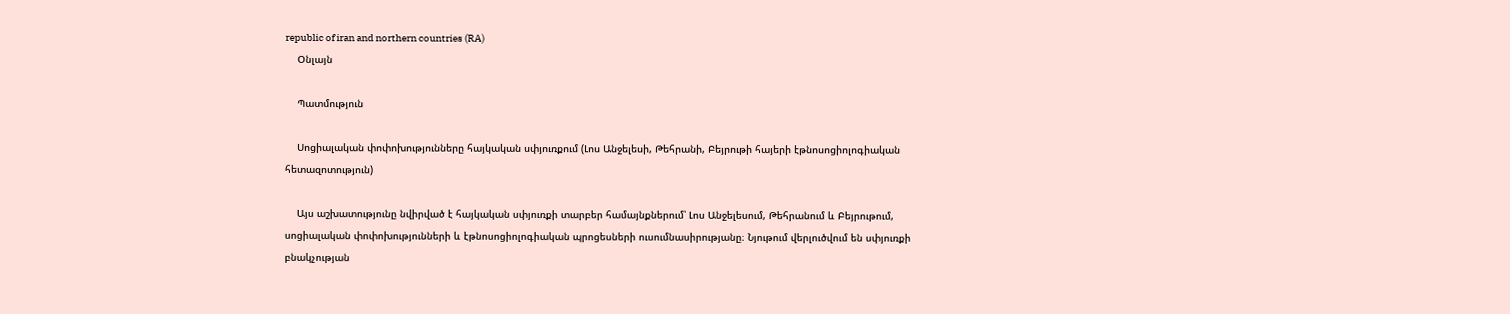republic of iran and northern countries (RA)
    Օնլայն

    Պատմություն

    Սոցիալական փոփոխությունները հայկական սփյուռքում (Լոս Անջելեսի, Թեհրանի, Բեյրութի հայերի էթնոսոցիոլոգիական հետազոտություն)

    Այս աշխատությունը նվիրված է հայկական սփյուռքի տարբեր համայնքներում՝ Լոս Անջելեսում, Թեհրանում և Բեյրութում, սոցիալական փոփոխությունների և էթնոսոցիոլոգիական պրոցեսների ուսումնասիրությանը։ Նյութում վերլուծվում են սփյուռքի բնակչության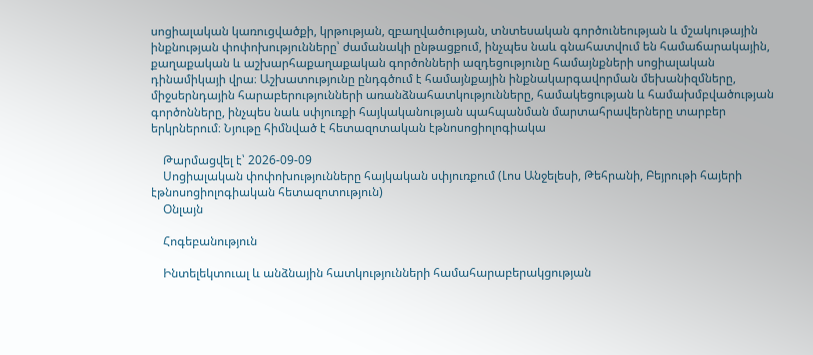սոցիալական կառուցվածքի, կրթության, զբաղվածության, տնտեսական գործունեության և մշակութային ինքնության փոփոխությունները՝ ժամանակի ընթացքում, ինչպես նաև գնահատվում են համաճարակային, քաղաքական և աշխարհաքաղաքական գործոնների ազդեցությունը համայնքների սոցիալական դինամիկայի վրա։ Աշխատությունը ընդգծում է համայնքային ինքնակարգավորման մեխանիզմները, միջսերնդային հարաբերությունների առանձնահատկությունները, համակեցության և համախմբվածության գործոնները, ինչպես նաև սփյուռքի հայկականության պահպանման մարտահրավերները տարբեր երկրներում։ Նյութը հիմնված է հետազոտական էթնոսոցիոլոգիակա

    Թարմացվել է՝ 2026-09-09
    Սոցիալական փոփոխությունները հայկական սփյուռքում (Լոս Անջելեսի, Թեհրանի, Բեյրութի հայերի էթնոսոցիոլոգիական հետազոտություն)
    Օնլայն

    Հոգեբանություն

    Ինտելեկտուալ և անձնային հատկությունների համահարաբերակցության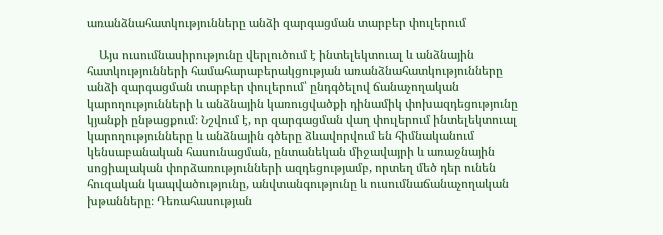առանձնահատկությունները անձի զարգացման տարբեր փուլերում

    Այս ուսումնասիրությունը վերլուծում է ինտելեկտուալ և անձնային հատկությունների համահարաբերակցության առանձնահատկությունները անձի զարգացման տարբեր փուլերում՝ ընդգծելով ճանաչողական կարողությունների և անձնային կառուցվածքի դինամիկ փոխազդեցությունը կյանքի ընթացքում։ Նշվում է, որ զարգացման վաղ փուլերում ինտելեկտուալ կարողությունները և անձնային գծերը ձևավորվում են հիմնականում կենսաբանական հասունացման, ընտանեկան միջավայրի և առաջնային սոցիալական փորձառությունների ազդեցությամբ, որտեղ մեծ դեր ունեն հուզական կապվածությունը, անվտանգությունը և ուսումնաճանաչողական խթանները։ Դեռահասության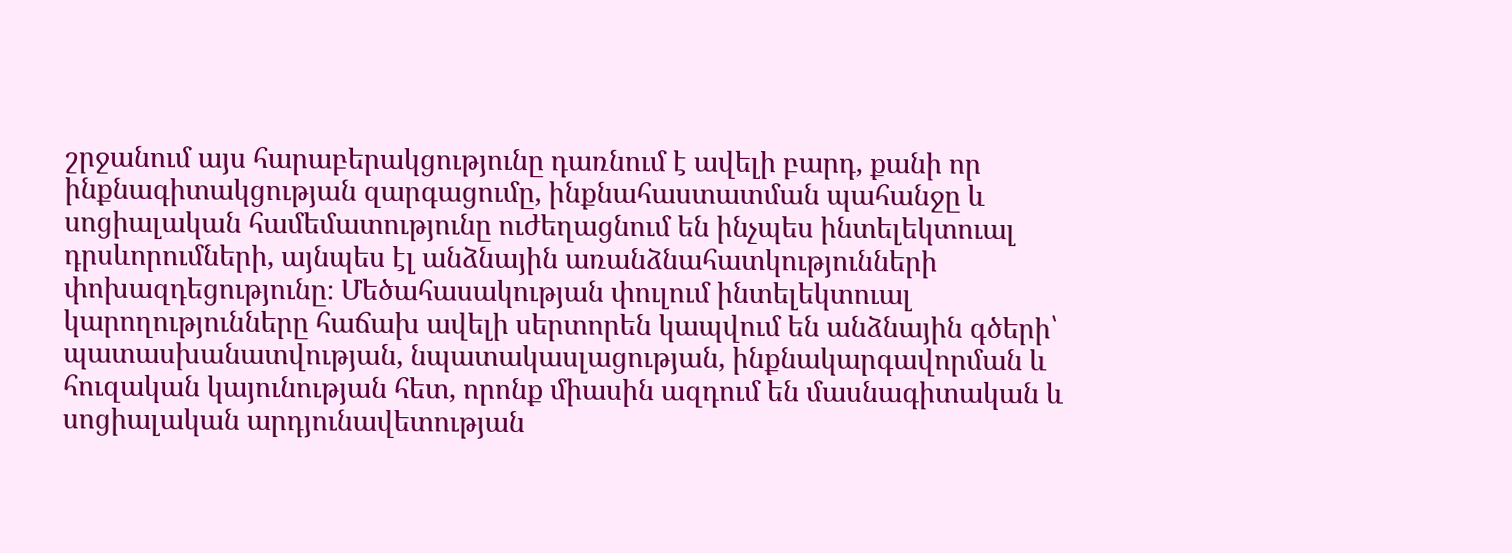շրջանում այս հարաբերակցությունը դառնում է ավելի բարդ, քանի որ ինքնագիտակցության զարգացումը, ինքնահաստատման պահանջը և սոցիալական համեմատությունը ուժեղացնում են ինչպես ինտելեկտուալ դրսևորումների, այնպես էլ անձնային առանձնահատկությունների փոխազդեցությունը։ Մեծահասակության փուլում ինտելեկտուալ կարողությունները հաճախ ավելի սերտորեն կապվում են անձնային գծերի՝ պատասխանատվության, նպատակասլացության, ինքնակարգավորման և հուզական կայունության հետ, որոնք միասին ազդում են մասնագիտական և սոցիալական արդյունավետության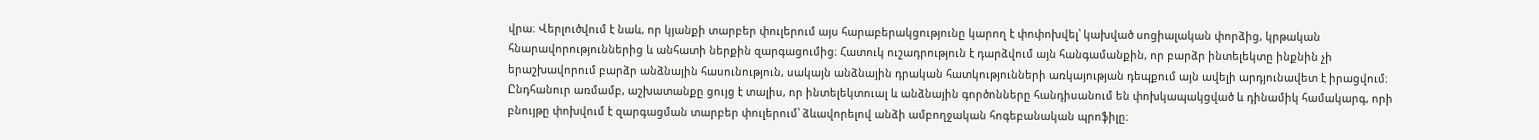վրա։ Վերլուծվում է նաև, որ կյանքի տարբեր փուլերում այս հարաբերակցությունը կարող է փոփոխվել՝ կախված սոցիալական փորձից, կրթական հնարավորություններից և անհատի ներքին զարգացումից։ Հատուկ ուշադրություն է դարձվում այն հանգամանքին, որ բարձր ինտելեկտը ինքնին չի երաշխավորում բարձր անձնային հասունություն, սակայն անձնային դրական հատկությունների առկայության դեպքում այն ավելի արդյունավետ է իրացվում։ Ընդհանուր առմամբ, աշխատանքը ցույց է տալիս, որ ինտելեկտուալ և անձնային գործոնները հանդիսանում են փոխկապակցված և դինամիկ համակարգ, որի բնույթը փոխվում է զարգացման տարբեր փուլերում՝ ձևավորելով անձի ամբողջական հոգեբանական պրոֆիլը։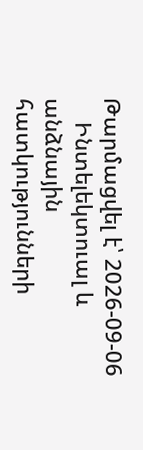Թարմացվել է՝ 2026-09-06
    Ինտելեկտուալ և անձնային հատկությունների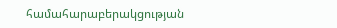համահարաբերակցության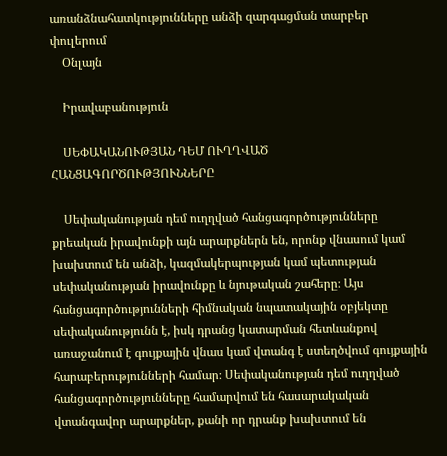առանձնահատկությունները անձի զարգացման տարբեր փուլերում
    Օնլայն

    Իրավաբանություն

    ՍԵՓԱԿԱՆՈՒԹՅԱՆ ԴԵՄ ՈՒՂՂՎԱԾ ՀԱՆՑԱԳՈՐԾՈՒԹՅՈՒՆՆԵՐԸ

    Սեփականության դեմ ուղղված հանցագործությունները քրեական իրավունքի այն արարքներն են, որոնք վնասում կամ խախտում են անձի, կազմակերպության կամ պետության սեփականության իրավունքը և նյութական շահերը։ Այս հանցագործությունների հիմնական նպատակային օբյեկտը սեփականությունն է, իսկ դրանց կատարման հետևանքով առաջանում է գույքային վնաս կամ վտանգ է ստեղծվում գույքային հարաբերությունների համար։ Սեփականության դեմ ուղղված հանցագործությունները համարվում են հասարակական վտանգավոր արարքներ, քանի որ դրանք խախտում են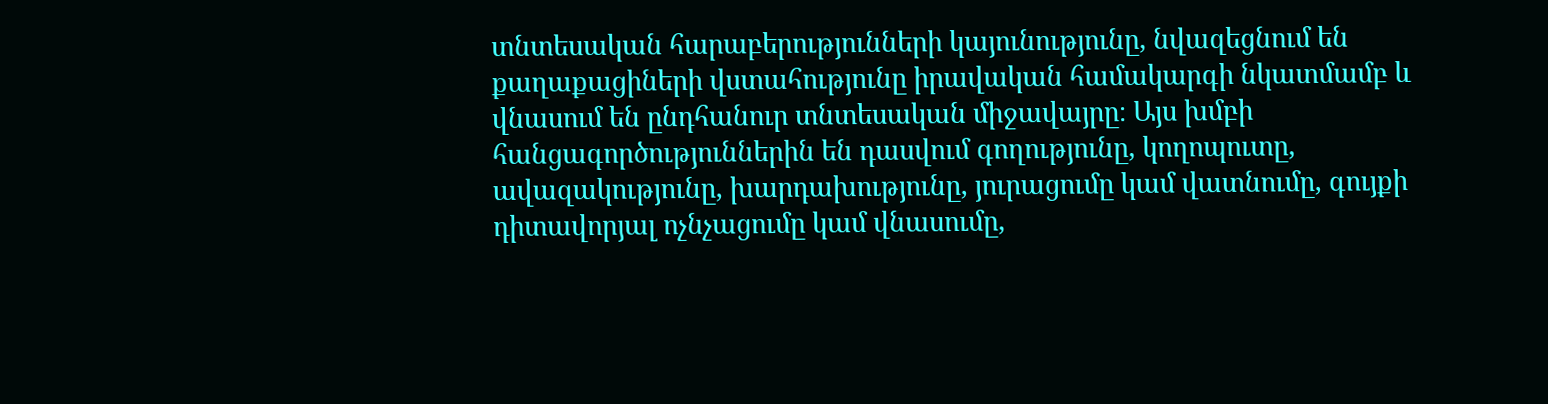տնտեսական հարաբերությունների կայունությունը, նվազեցնում են քաղաքացիների վստահությունը իրավական համակարգի նկատմամբ և վնասում են ընդհանուր տնտեսական միջավայրը։ Այս խմբի հանցագործություններին են դասվում գողությունը, կողոպուտը, ավազակությունը, խարդախությունը, յուրացումը կամ վատնումը, գույքի դիտավորյալ ոչնչացումը կամ վնասումը,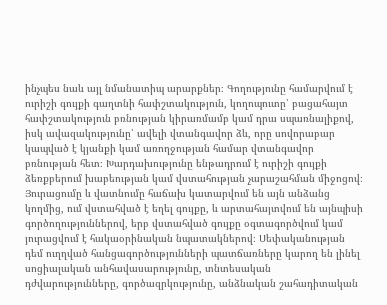ինչպես նաև այլ նմանատիպ արարքներ։ Գողությունը համարվում է ուրիշի գույքի գաղտնի հափշտակություն, կողոպուտը՝ բացահայտ հափշտակություն բռնության կիրառմամբ կամ դրա սպառնալիքով, իսկ ավազակությունը՝ ավելի վտանգավոր ձև, որը սովորաբար կապված է կյանքի կամ առողջության համար վտանգավոր բռնության հետ։ Խարդախությունը ենթադրում է ուրիշի գույքի ձեռքբերում խաբեության կամ վստահության չարաշահման միջոցով։ Յուրացումը և վատնումը հաճախ կատարվում են այն անձանց կողմից, ում վստահված է եղել գույքը, և արտահայտվում են այնպիսի գործողություններով, երբ վստահված գույքը օգտագործվում կամ յուրացվում է հակաօրինական նպատակներով։ Սեփականության դեմ ուղղված հանցագործությունների պատճառները կարող են լինել սոցիալական անհավասարությունը, տնտեսական դժվարությունները, գործազրկությունը, անձնական շահադիտական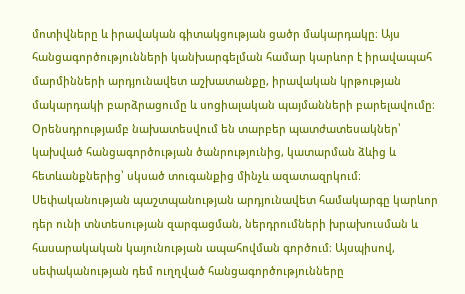մոտիվները և իրավական գիտակցության ցածր մակարդակը։ Այս հանցագործությունների կանխարգելման համար կարևոր է իրավապահ մարմինների արդյունավետ աշխատանքը, իրավական կրթության մակարդակի բարձրացումը և սոցիալական պայմանների բարելավումը։ Օրենսդրությամբ նախատեսվում են տարբեր պատժատեսակներ՝ կախված հանցագործության ծանրությունից, կատարման ձևից և հետևանքներից՝ սկսած տուգանքից մինչև ազատազրկում։ Սեփականության պաշտպանության արդյունավետ համակարգը կարևոր դեր ունի տնտեսության զարգացման, ներդրումների խրախուսման և հասարակական կայունության ապահովման գործում։ Այսպիսով, սեփականության դեմ ուղղված հանցագործությունները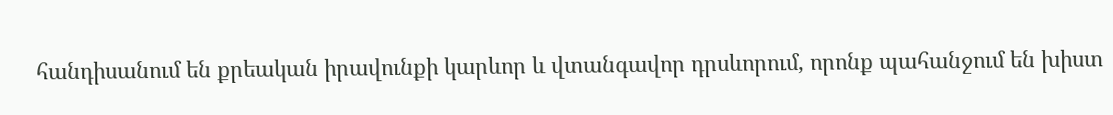հանդիսանում են քրեական իրավունքի կարևոր և վտանգավոր դրսևորում, որոնք պահանջում են խիստ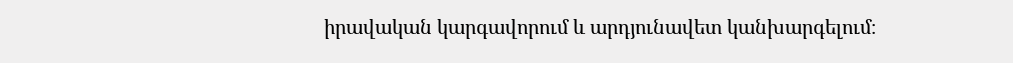իրավական կարգավորում և արդյունավետ կանխարգելում։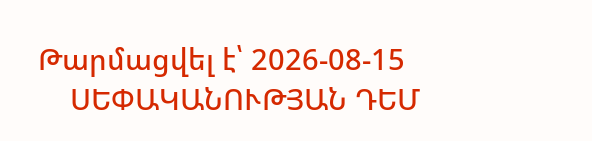Թարմացվել է՝ 2026-08-15
    ՍԵՓԱԿԱՆՈՒԹՅԱՆ ԴԵՄ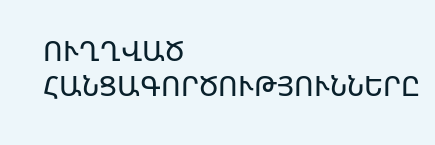ՈՒՂՂՎԱԾ ՀԱՆՑԱԳՈՐԾՈՒԹՅՈՒՆՆԵՐԸ